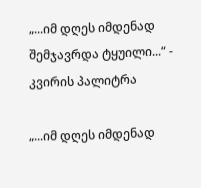„...იმ დღეს იმდენად შემჯავრდა ტყუილი...“ - კვირის პალიტრა

„...იმ დღეს იმდენად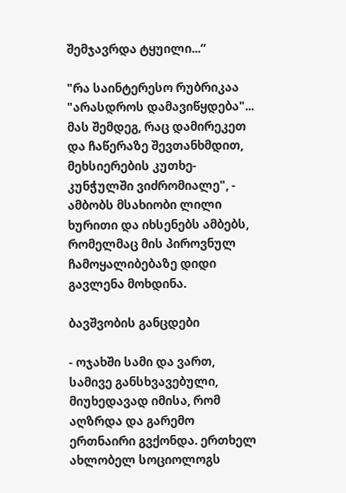შემჯავრდა ტყუილი...“

"რა საინტერესო რუბრიკაა "არასდროს დამავიწყდება"... მას შემდეგ, რაც დამირეკეთ და ჩაწერაზე შევთანხმდით, მეხსიერების კუთხე-კუნჭულში ვიძრომიალე", - ამბობს მსახიობი ლილი ხურითი და იხსენებს ამბებს, რომელმაც მის პიროვნულ ჩამოყალიბებაზე დიდი გავლენა მოხდინა.

ბავშვობის განცდები

- ოჯახში სამი და ვართ, სამივე განსხვავებული, მიუხედავად იმისა, რომ აღზრდა და გარემო ერთნაირი გვქონდა. ერთხელ ახლობელ სოციოლოგს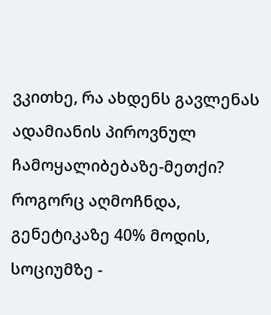ვკითხე, რა ახდენს გავლენას ადამიანის პიროვნულ ჩამოყალიბებაზე-მეთქი? როგორც აღმოჩნდა, გენეტიკაზე 40% მოდის, სოციუმზე -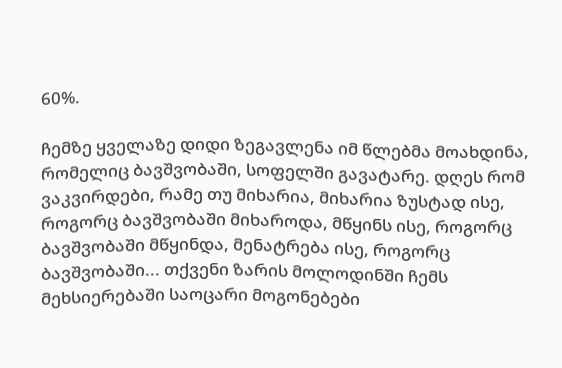60%.

ჩემზე ყველაზე დიდი ზეგავლენა იმ წლებმა მოახდინა, რომელიც ბავშვობაში, სოფელში გავატარე. დღეს რომ ვაკვირდები, რამე თუ მიხარია, მიხარია ზუსტად ისე, როგორც ბავშვობაში მიხაროდა, მწყინს ისე, როგორც ბავშვობაში მწყინდა, მენატრება ისე, როგორც ბავშვობაში... თქვენი ზარის მოლოდინში ჩემს მეხსიერებაში საოცარი მოგონებები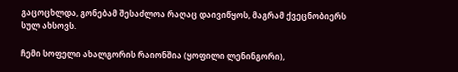გაცოცხლდა, გონებამ შესაძლოა რაღაც დაივიწყოს, მაგრამ ქვეცნობიერს სულ ახსოვს.

ჩემი სოფელი ახალგორის რაიონშია (ყოფილი ლენინგორი),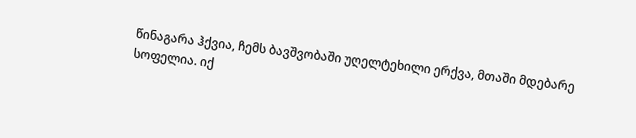წინაგარა ჰქვია, ჩემს ბავშვობაში უღელტეხილი ერქვა, მთაში მდებარე სოფელია. იქ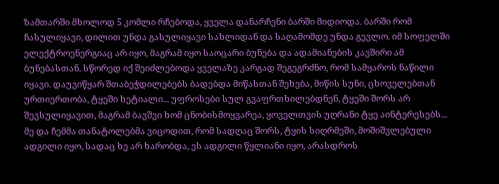ზამთარში მხოლოდ 5 კომლი რჩებოდა, ყველა დანარჩენი ბარში მიდიოდა. ბარში რომ ჩასულიყავი, დილით უნდა გასულიყავი სახლიდან და საღამომდე უნდა გევლო. იმ სოფელში ელექტროენერგიაც არ იყო, მაგრამ იყო საოცარი ბუნება და ადამიანების კავშირი ამ ბუნებასთან. სწორედ იქ შეიძლებოდა ყველაზე კარგად შეგეგრძნო, რომ სამყაროს ნაწილი იყავი. დაუვიწყარ შთაბეჭდილებებს ბადებდა მიწასთან შეხება, მიწის სუნი, ცხოველებთან ურთიერთობა, ტყეში ხეტიალი... უფროსები სულ გვაფრთხილებდნენ, ტყეში შორს არ შევსულიყავით, მაგრამ ბავშვი ხომ ცნობისმოყვარეა, ყოველთვის უღრანი ტყე აინტერესებს... მე და ჩემმა თანატოლებმა ვიცოდით, რომ სადღაც შორს, ტყის სიღრმეში, მოშიშვლებული ადგილი იყო, სადაც ხე არ ხარობდა, ეს ადგილი წყლიანი იყო, არასდროს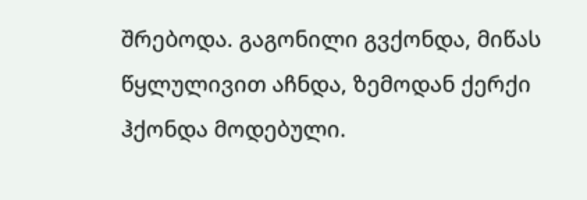შრებოდა. გაგონილი გვქონდა, მიწას წყლულივით აჩნდა, ზემოდან ქერქი ჰქონდა მოდებული.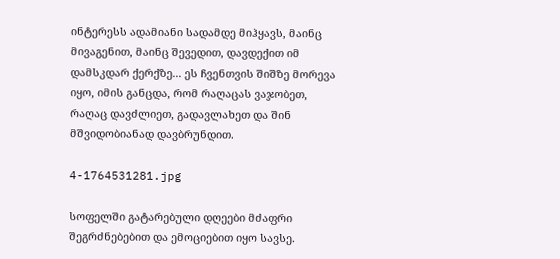ინტერესს ადამიანი სადამდე მიჰყავს, მაინც მივაგენით, მაინც შევედით, დავდექით იმ დამსკდარ ქერქზე... ეს ჩვენთვის შიშზე მორევა იყო, იმის განცდა, რომ რაღაცას ვაჯობეთ, რაღაც დავძლიეთ, გადავლახეთ და შინ მშვიდობიანად დავბრუნდით.

4-1764531281.jpg

სოფელში გატარებული დღეები მძაფრი შეგრძნებებით და ემოციებით იყო სავსე.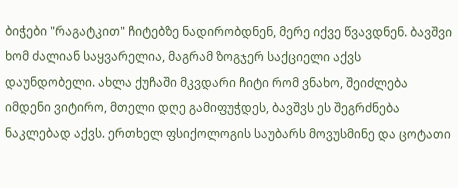ბიჭები "რაგატკით" ჩიტებზე ნადირობდნენ, მერე იქვე წვავდნენ. ბავშვი ხომ ძალიან საყვარელია, მაგრამ ზოგჯერ საქციელი აქვს დაუნდობელი. ახლა ქუჩაში მკვდარი ჩიტი რომ ვნახო, შეიძლება იმდენი ვიტირო, მთელი დღე გამიფუჭდეს, ბავშვს ეს შეგრძნება ნაკლებად აქვს. ერთხელ ფსიქოლოგის საუბარს მოვუსმინე და ცოტათი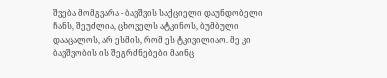შვება მომგვარა - ბავშვის საქციელი დაუნდობელი ჩანს, შეუძლია, ცხოველს ატკინოს, ბუმბული დააცალოს, არ ესმის, რომ ეს ტკივილიაო. მე კი ბავშვობის ის შეგრძნებები მაინც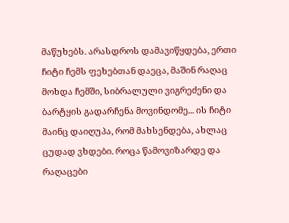მაწუხებს. არასდროს დამავიწყდება, ერთი ჩიტი ჩემს ფეხებთან დაეცა, მაშინ რაღაც მოხდა ჩემში, სიბრალული ვიგრეძენი და ბარტყის გადარჩენა მოვინდომე... ის ჩიტი მაინც დაიღუპა, რომ მახსენდება, ახლაც ცუდად ვხდები. როცა წამოვიზარდე და რაღაცები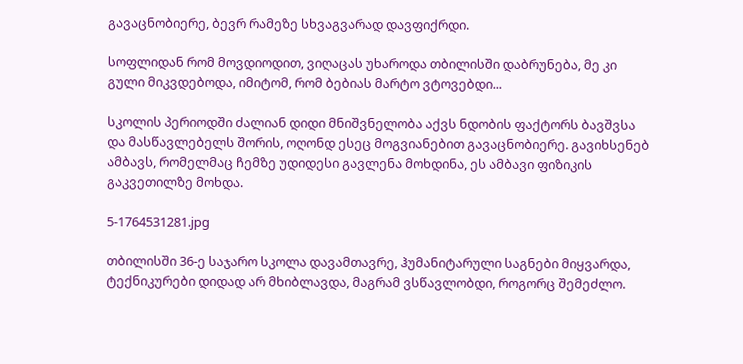გავაცნობიერე, ბევრ რამეზე სხვაგვარად დავფიქრდი.

სოფლიდან რომ მოვდიოდით, ვიღაცას უხაროდა თბილისში დაბრუნება, მე კი გული მიკვდებოდა, იმიტომ, რომ ბებიას მარტო ვტოვებდი...

სკოლის პერიოდში ძალიან დიდი მნიშვნელობა აქვს ნდობის ფაქტორს ბავშვსა და მასწავლებელს შორის, ოღონდ ესეც მოგვიანებით გავაცნობიერე. გავიხსენებ ამბავს, რომელმაც ჩემზე უდიდესი გავლენა მოხდინა, ეს ამბავი ფიზიკის გაკვეთილზე მოხდა.

5-1764531281.jpg

თბილისში 36-ე საჯარო სკოლა დავამთავრე, ჰუმანიტარული საგნები მიყვარდა, ტექნიკურები დიდად არ მხიბლავდა, მაგრამ ვსწავლობდი, როგორც შემეძლო.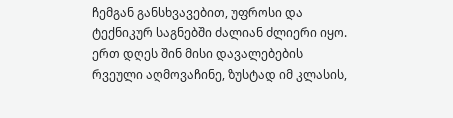ჩემგან განსხვავებით, უფროსი და ტექნიკურ საგნებში ძალიან ძლიერი იყო. ერთ დღეს შინ მისი დავალებების რვეული აღმოვაჩინე, ზუსტად იმ კლასის,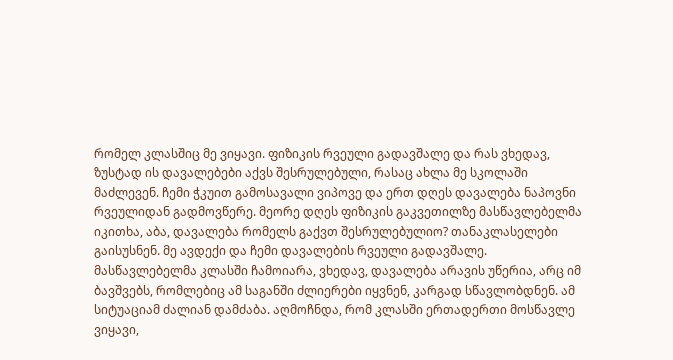რომელ კლასშიც მე ვიყავი. ფიზიკის რვეული გადავშალე და რას ვხედავ, ზუსტად ის დავალებები აქვს შესრულებული, რასაც ახლა მე სკოლაში მაძლევენ. ჩემი ჭკუით გამოსავალი ვიპოვე და ერთ დღეს დავალება ნაპოვნი რვეულიდან გადმოვწერე. მეორე დღეს ფიზიკის გაკვეთილზე მასწავლებელმა იკითხა, აბა, დავალება რომელს გაქვთ შესრულებულიო? თანაკლასელები გაისუსნენ. მე ავდექი და ჩემი დავალების რვეული გადავშალე. მასწავლებელმა კლასში ჩამოიარა, ვხედავ, დავალება არავის უწერია, არც იმ ბავშვებს, რომლებიც ამ საგანში ძლიერები იყვნენ, კარგად სწავლობდნენ. ამ სიტუაციამ ძალიან დამძაბა. აღმოჩნდა, რომ კლასში ერთადერთი მოსწავლე ვიყავი,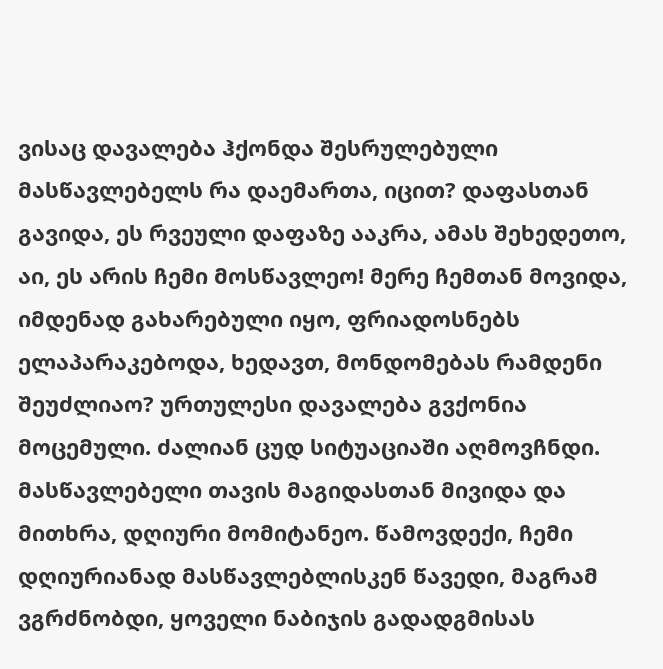ვისაც დავალება ჰქონდა შესრულებული მასწავლებელს რა დაემართა, იცით? დაფასთან გავიდა, ეს რვეული დაფაზე ააკრა, ამას შეხედეთო, აი, ეს არის ჩემი მოსწავლეო! მერე ჩემთან მოვიდა, იმდენად გახარებული იყო, ფრიადოსნებს ელაპარაკებოდა, ხედავთ, მონდომებას რამდენი შეუძლიაო? ურთულესი დავალება გვქონია მოცემული. ძალიან ცუდ სიტუაციაში აღმოვჩნდი. მასწავლებელი თავის მაგიდასთან მივიდა და მითხრა, დღიური მომიტანეო. წამოვდექი, ჩემი დღიურიანად მასწავლებლისკენ წავედი, მაგრამ ვგრძნობდი, ყოველი ნაბიჯის გადადგმისას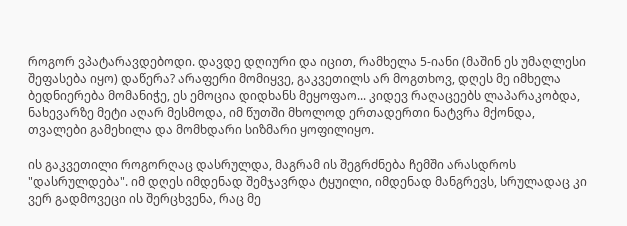როგორ ვპატარავდებოდი. დავდე დღიური და იცით, რამხელა 5-იანი (მაშინ ეს უმაღლესი შეფასება იყო) დაწერა? არაფერი მომიყვე, გაკვეთილს არ მოგთხოვ, დღეს მე იმხელა ბედნიერება მომანიჭე, ეს ემოცია დიდხანს მეყოფაო... კიდევ რაღაცეებს ლაპარაკობდა, ნახევარზე მეტი აღარ მესმოდა, იმ წუთში მხოლოდ ერთადერთი ნატვრა მქონდა, თვალები გამეხილა და მომხდარი სიზმარი ყოფილიყო.

ის გაკვეთილი როგორღაც დასრულდა, მაგრამ ის შეგრძნება ჩემში არასდროს "დასრულდება". იმ დღეს იმდენად შემჯავრდა ტყუილი, იმდენად მანგრევს, სრულადაც კი ვერ გადმოვეცი ის შერცხვენა, რაც მე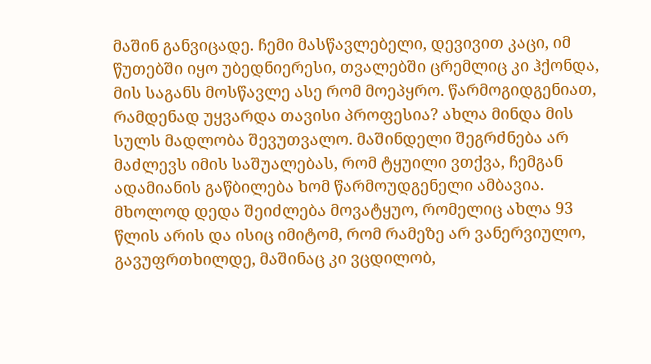მაშინ განვიცადე. ჩემი მასწავლებელი, დევივით კაცი, იმ წუთებში იყო უბედნიერესი, თვალებში ცრემლიც კი ჰქონდა, მის საგანს მოსწავლე ასე რომ მოეპყრო. წარმოგიდგენიათ, რამდენად უყვარდა თავისი პროფესია? ახლა მინდა მის სულს მადლობა შევუთვალო. მაშინდელი შეგრძნება არ მაძლევს იმის საშუალებას, რომ ტყუილი ვთქვა, ჩემგან ადამიანის გაწბილება ხომ წარმოუდგენელი ამბავია. მხოლოდ დედა შეიძლება მოვატყუო, რომელიც ახლა 93 წლის არის და ისიც იმიტომ, რომ რამეზე არ ვანერვიულო, გავუფრთხილდე, მაშინაც კი ვცდილობ,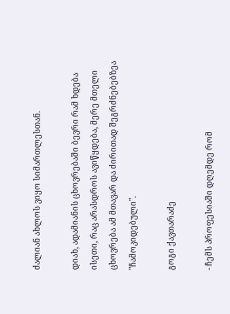ძალიან ახლოს ვიყო სიმართლესთან.

დიახ, ადამიანის ცხოვრებაში ბევრი რამ ხდება ისეთი, რაც არასდროს ავიწყდება, მერე მთელი ცხოვრება ამ მთავარ და ძირითად შეგრძნებებზეა "ჩამოკიდებული".

გოგი ქავთარაძე

- ჩემს პროფესიაში დღემდე რომ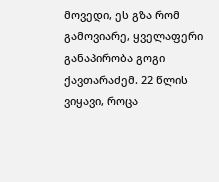მოვედი, ეს გზა რომ გამოვიარე, ყველაფერი განაპირობა გოგი ქავთარაძემ. 22 წლის ვიყავი, როცა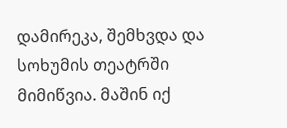დამირეკა, შემხვდა და სოხუმის თეატრში მიმიწვია. მაშინ იქ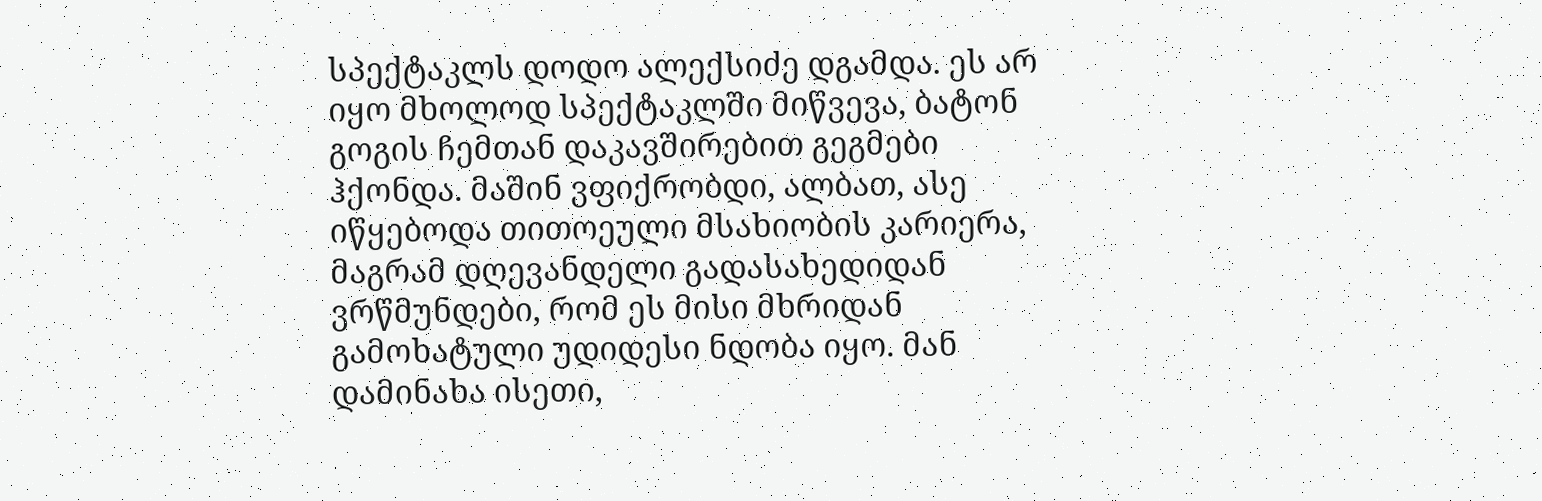სპექტაკლს დოდო ალექსიძე დგამდა. ეს არ იყო მხოლოდ სპექტაკლში მიწვევა, ბატონ გოგის ჩემთან დაკავშირებით გეგმები ჰქონდა. მაშინ ვფიქრობდი, ალბათ, ასე იწყებოდა თითოეული მსახიობის კარიერა, მაგრამ დღევანდელი გადასახედიდან ვრწმუნდები, რომ ეს მისი მხრიდან გამოხატული უდიდესი ნდობა იყო. მან დამინახა ისეთი,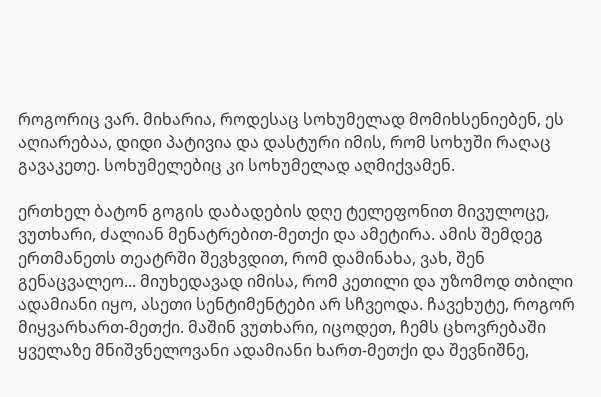როგორიც ვარ. მიხარია, როდესაც სოხუმელად მომიხსენიებენ, ეს აღიარებაა, დიდი პატივია და დასტური იმის, რომ სოხუში რაღაც გავაკეთე. სოხუმელებიც კი სოხუმელად აღმიქვამენ.

ერთხელ ბატონ გოგის დაბადების დღე ტელეფონით მივულოცე, ვუთხარი, ძალიან მენატრებით-მეთქი და ამეტირა. ამის შემდეგ ერთმანეთს თეატრში შევხვდით, რომ დამინახა, ვახ, შენ გენაცვალეო... მიუხედავად იმისა, რომ კეთილი და უზომოდ თბილი ადამიანი იყო, ასეთი სენტიმენტები არ სჩვეოდა. ჩავეხუტე, როგორ მიყვარხართ-მეთქი. მაშინ ვუთხარი, იცოდეთ, ჩემს ცხოვრებაში ყველაზე მნიშვნელოვანი ადამიანი ხართ-მეთქი და შევნიშნე,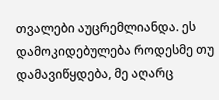თვალები აუცრემლიანდა. ეს დამოკიდებულება როდესმე თუ დამავიწყდება, მე აღარც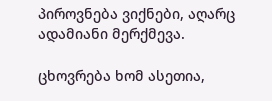პიროვნება ვიქნები, აღარც ადამიანი მერქმევა.

ცხოვრება ხომ ასეთია,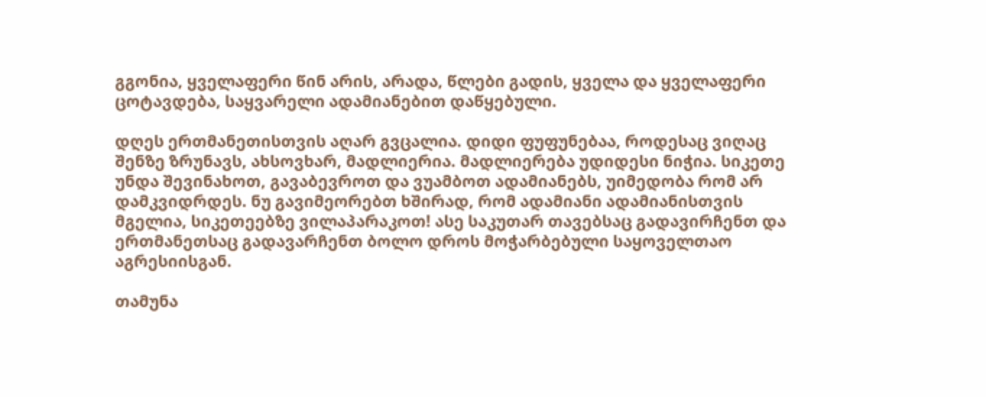გგონია, ყველაფერი წინ არის, არადა, წლები გადის, ყველა და ყველაფერი ცოტავდება, საყვარელი ადამიანებით დაწყებული.

დღეს ერთმანეთისთვის აღარ გვცალია. დიდი ფუფუნებაა, როდესაც ვიღაც შენზე ზრუნავს, ახსოვხარ, მადლიერია. მადლიერება უდიდესი ნიჭია. სიკეთე უნდა შევინახოთ, გავაბევროთ და ვუამბოთ ადამიანებს, უიმედობა რომ არ დამკვიდრდეს. ნუ გავიმეორებთ ხშირად, რომ ადამიანი ადამიანისთვის მგელია, სიკეთეებზე ვილაპარაკოთ! ასე საკუთარ თავებსაც გადავირჩენთ და ერთმანეთსაც გადავარჩენთ ბოლო დროს მოჭარბებული საყოველთაო აგრესიისგან.

თამუნა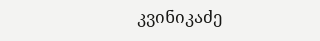კვინიკაძე